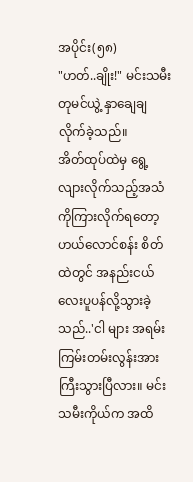အပိုင်း(၅၈)
"ဟတ်..ချိုး!" မင်းသမီးတုမင်ယွဲ့ နှာချေချလိုက်ခဲ့သည်။
အိတ်ထုပ်ထဲမှ ရွေ့လျားလိုက်သည့်အသံကိုကြားလိုက်ရတော့ ဟယ်လောင်စန်း စိတ်ထဲတွင် အနည်းငယ်လေးပူပန်လို့သွားခဲ့သည်..'ငါ များ အရမ်းကြမ်းတမ်းလွန်းအားကြီးသွားပြီလား။ မင်းသမီးကိုယ်က အထိ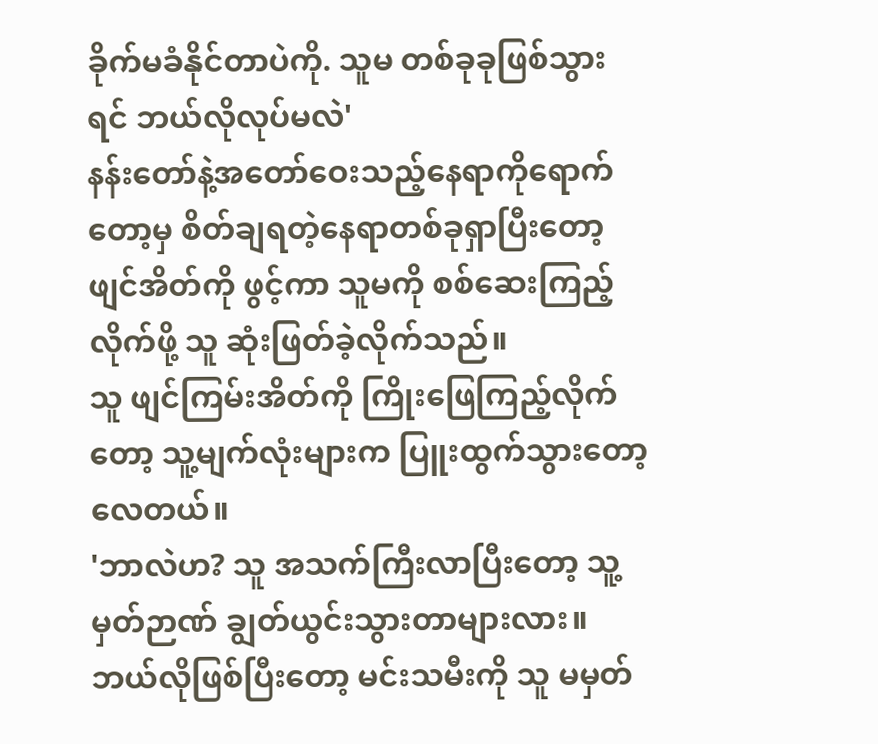ခိုက်မခံနိုင်တာပဲကို. သူမ တစ်ခုခုဖြစ်သွားရင် ဘယ်လိုလုပ်မလဲ'
နန်းတော်နဲ့အတော်ဝေးသည့်နေရာကိုရောက်တော့မှ စိတ်ချရတဲ့နေရာတစ်ခုရှာပြီးတော့ ဖျင်အိတ်ကို ဖွင့်ကာ သူမကို စစ်ဆေးကြည့်လိုက်ဖို့ သူ ဆုံးဖြတ်ခဲ့လိုက်သည်။
သူ ဖျင်ကြမ်းအိတ်ကို ကြိုးဖြေကြည့်လိုက်တော့ သူ့မျက်လုံးများက ပြူးထွက်သွားတော့လေတယ်။
'ဘာလဲဟ? သူ အသက်ကြီးလာပြီးတော့ သူ့မှတ်ဉာဏ် ချွတ်ယွင်းသွားတာများလား။ ဘယ်လိုဖြစ်ပြီးတော့ မင်းသမီးကို သူ မမှတ်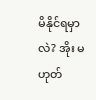မိနိုင်ရမှာလဲ? အိုး မဟုတ်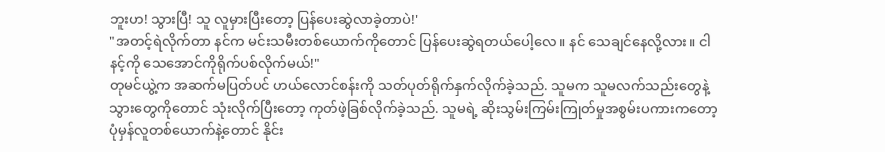ဘူးဟ! သွားပြီ! သူ လူမှားပြီးတော့ ပြန်ပေးဆွဲလာခဲ့တာပဲ!'
"အတင့်ရဲလိုက်တာ နင်က မင်းသမီးတစ်ယောက်ကိုတောင် ပြန်ပေးဆွဲရတယ်ပေါ့လေ။ နင် သေချင်နေလို့လား။ ငါ နင့်ကို သေအောင်ကိုရိုက်ပစ်လိုက်မယ်!"
တုမင်ယွဲ့က အဆက်မပြတ်ပင် ဟယ်လောင်စန်းကို သတ်ပုတ်ရိုက်နှက်လိုက်ခဲ့သည်. သူမက သူမလက်သည်းတွေနဲ့ သွားတွေကိုတောင် သုံးလိုက်ပြီးတော့ ကုတ်ဖဲ့ခြစ်လိုက်ခဲ့သည်. သူမရဲ့ ဆိုးသွမ်းကြမ်းကြုတ်မှုအစွမ်းပကားကတော့ ပုံမှန်လူတစ်ယောက်နဲ့တောင် နိုင်း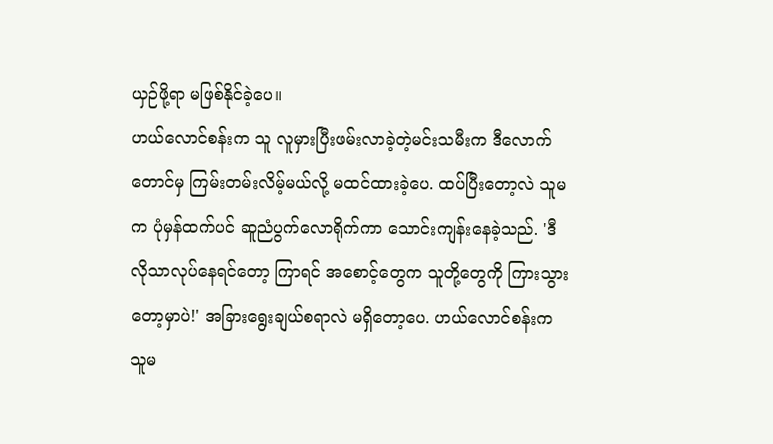ယှဉ်ဖို့ရာ မဖြစ်နိုင်ခဲ့ပေ။
ဟယ်လောင်စန်းက သူ လူမှားပြီးဖမ်းလာခဲ့တဲ့မင်းသမီးက ဒီလောက်တောင်မှ ကြမ်းတမ်းလိမ့်မယ်လို့ မထင်ထားခဲ့ပေ. ထပ်ပြီးတော့လဲ သူမက ပုံမှန်ထက်ပင် ဆူညံပွက်လောရိုက်ကာ သောင်းကျန်းနေခဲ့သည်. 'ဒီလိုသာလုပ်နေရင်တော့ ကြာရင် အစောင့်တွေက သူတို့တွေကို ကြားသွားတော့မှာပဲ!' အခြားရွေးချယ်စရာလဲ မရှိတော့ပေ. ဟယ်လောင်စန်းက သူမ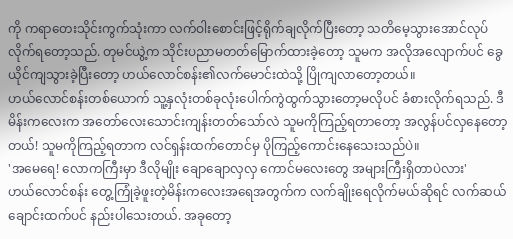ကို ကရာတေးသိုင်းကွက်သုံးကာ လက်ဝါးစောင်းဖြင့်ရိုက်ချလိုက်ပြီးတော့ သတိမေ့သွားအောင်လုပ်လိုက်ရတော့သည်. တုမင်ယွဲ့က သိုင်းပညာမတတ်မြောက်ထားခဲ့တော့ သူမက အလိုအလျောက်ပင် ခွေယိုင်ကျသွားခဲ့ပြီးတော့ ဟယ်လောင်စန်း၏လက်မောင်းထဲသို့ ပြိုကျလာတော့တယ်။
ဟယ်လောင်စန်းတစ်ယောက် သူ့နှလုံးတစ်ခုလုံးပေါက်ကွဲထွက်သွားတော့မလိုပင် ခံစားလိုက်ရသည်. ဒီမိန်းကလေးက အတော်လေးသောင်းကျန်းတတ်သော်လဲ သူမကိုကြည့်ရတာတော့ အလွန်ပင်လှနေတော့တယ်! သူမကိုကြည့်ရတာက လင်ရှန်းထက်တောင်မှ ပိုကြည့်ကောင်းနေသေးသည်ပဲ။
'အမေရေ! လောကကြီးမှာ ဒီလိုမျိုး ချောချောလှလှ ကောင်မလေးတွေ အများကြီးရှိတာပဲလား'
ဟယ်လောင်စန်း တွေ့ကြုံခဲ့ဖူးတဲ့မိန်းကလေးအရေအတွက်က လက်ချိုးရေလိုက်မယ်ဆိုရင် လက်ဆယ်ချောင်းထက်ပင် နည်းပါသေးတယ်. အခုတော့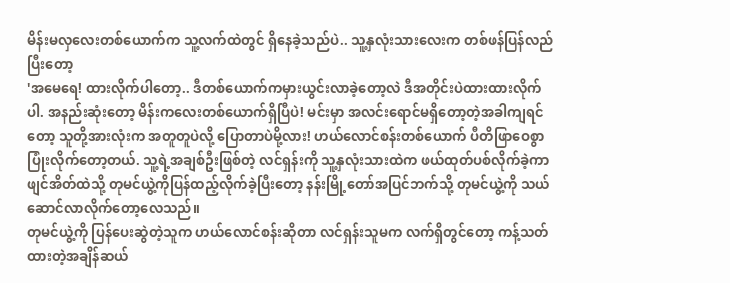မိန်းမလှလေးတစ်ယောက်က သူ့လက်ထဲတွင် ရှိနေခဲ့သည်ပဲ.. သူ့နှလုံးသားလေးက တစ်ဖန်ပြန်လည်ပြီးတော့
'အမေရေ! ထားလိုက်ပါတော့.. ဒီတစ်ယောက်ကမှားယွင်းလာခဲ့တော့လဲ ဒီအတိုင်းပဲထားထားလိုက်ပါ. အနည်းဆုံးတော့ မိန်းကလေးတစ်ယောက်ရှိပြီပဲ! မင်းမှာ အလင်းရောင်မရှိတော့တဲ့အခါကျရင်တော့ သူတို့အားလုံးက အတူတူပဲလို့ ပြောတာပဲမို့လား! ဟယ်လောင်စန်းတစ်ယောက် ပီတိဖြာဝေစွာပြုံးလိုက်တော့တယ်. သူ့ရဲ့အချစ်ဦးဖြစ်တဲ့ လင်ရှန်းကို သူ့နှလုံးသားထဲက ဖယ်ထုတ်ပစ်လိုက်ခဲ့ကာ ဖျင်အိတ်ထဲသို့ တုမင်ယွဲ့ကိုပြန်ထည့်လိုက်ခဲ့ပြီးတော့ နန်းမြို့တော်အပြင်ဘက်သို့ တုမင်ယွဲ့ကို သယ်ဆောင်လာလိုက်တော့လေသည်။
တုမင်ယွဲ့ကို ပြန်ပေးဆွဲတဲ့သူက ဟယ်လောင်စန်းဆိုတာ လင်ရှန်းသူမက လက်ရှိတွင်တော့ ကန့်သတ်ထားတဲ့အချိန်ဆယ်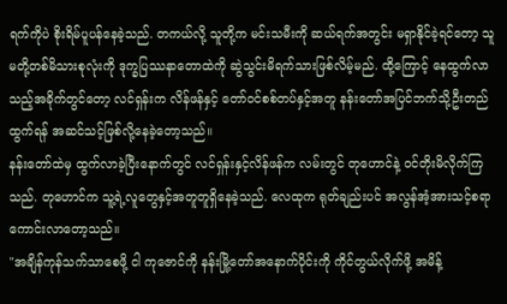ရက်ကိုပဲ စိုးရိမ်ပူပန်နေခဲ့သည်. တကယ်လို့ သူတို့က မင်းသမီးကို ဆယ်ရက်အတွင်း မရှာနိုင်ခဲ့ရင်တော့ သူမတို့တစ်မိသားစုလုံးကို ဒုက္ခပြဿနာတောထဲကို ဆွဲသွင်းမိရက်သားဖြစ်လိမ့်မည်. ထို့ကြောင့် နေထွက်လာသည့်အခိုက်တွင်တော့ လင်ရှန်းက လိန်ဖန်နှင့် တော်ဝင်စစ်တပ်နှင့်အတူ နန်းတော်အပြင်ဘက်သို့ဦးတည်ထွက်ရန် အဆင်သင့်ဖြစ်လို့နေခဲ့တော့သည်။
နန်းတော်ထဲမှ ထွက်လာခဲ့ပြီးနောက်တွင် လင်ရှန်းနှင့်လိန်ဖန်က လမ်းတွင် တုဟောင်နဲ့ ဝင်တိုးမိလိုက်ကြသည်. တုဟောင်က သူ့ရဲ့လူတွေနှင့်အတူတူရှိနေခဲ့သည်. လေထုက ရုတ်ချည်းပင် အလွန်အံ့အားသင့်စရာကောင်းလာတော့သည်။
"အချိန်ကုန်သက်သာစေဖို့ ငါ ကုဇောင်ကို နန်းမြို့တော်အနောက်ပိုင်းကို ကိုင်တွယ်လိုက်ဖို့ အမိန့်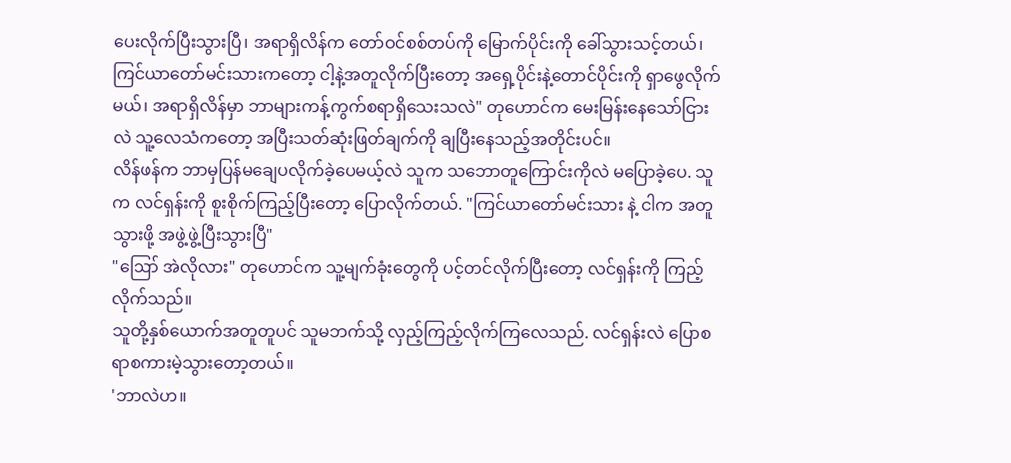ပေးလိုက်ပြီးသွားပြီ၊ အရာရှိလိန်က တော်ဝင်စစ်တပ်ကို မြောက်ပိုင်းကို ခေါ်သွားသင့်တယ်၊ ကြင်ယာတော်မင်းသားကတော့ ငါ့နဲ့အတူလိုက်ပြီးတော့ အရှေ့ပိုင်းနဲ့တောင်ပိုင်းကို ရှာဖွေလိုက်မယ်၊ အရာရှိလိန်မှာ ဘာများကန့်ကွက်စရာရှိသေးသလဲ" တုဟောင်က မေးမြန်းနေသော်ငြားလဲ သူ့လေသံကတော့ အပြီးသတ်ဆုံးဖြတ်ချက်ကို ချပြီးနေသည့်အတိုင်းပင်။
လိန်ဖန်က ဘာမှပြန်မချေပလိုက်ခဲ့ပေမယ့်လဲ သူက သဘောတူကြောင်းကိုလဲ မပြောခဲ့ပေ. သူက လင်ရှန်းကို စူးစိုက်ကြည့်ပြီးတော့ ပြောလိုက်တယ်. "ကြင်ယာတော်မင်းသား နဲ့ ငါက အတူသွားဖို့ အဖွဲ့ဖွဲ့ပြီးသွားပြီ"
"ဪ အဲလိုလား" တုဟောင်က သူ့မျက်ခုံးတွေကို ပင့်တင်လိုက်ပြီးတော့ လင်ရှန်းကို ကြည့်လိုက်သည်။
သူတို့နှစ်ယောက်အတူတူပင် သူမဘက်သို့ လှည့်ကြည့်လိုက်ကြလေသည်. လင်ရှန်းလဲ ပြောစရာစကားမဲ့သွားတော့တယ်။
'ဘာလဲဟ။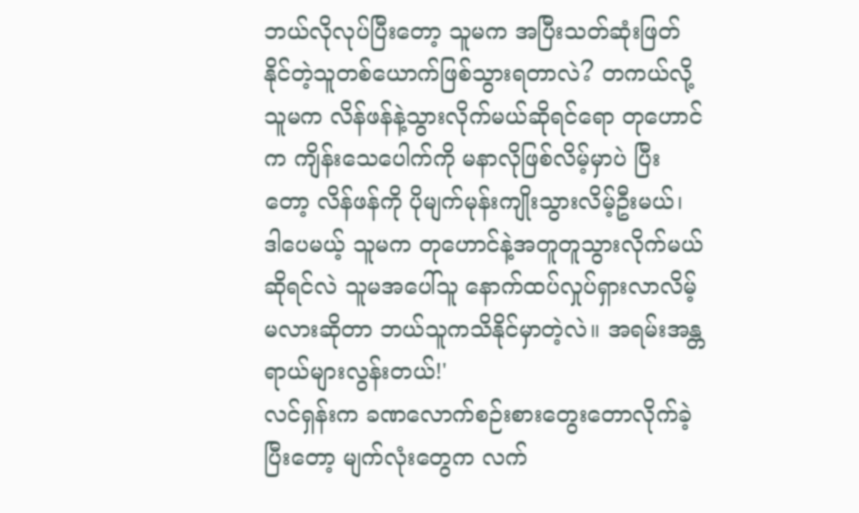ဘယ်လိုလုပ်ပြီးတော့ သူမက အပြီးသတ်ဆုံးဖြတ်နိုင်တဲ့သူတစ်ယောက်ဖြစ်သွားရတာလဲ? တကယ်လို့ သူမက လိန်ဖန်နဲ့သွားလိုက်မယ်ဆိုရင်ရော တုဟောင်က ကျိန်းသေပေါက်ကို မနာလိုဖြစ်လိမ့်မှာပဲ ပြီးတော့ လိန်ဖန်ကို ပိုမျက်မုန်းကျိုးသွားလိမ့်ဦးမယ်၊ ဒါပေမယ့် သူမက တုဟောင်နဲ့အတူတူသွားလိုက်မယ်ဆိုရင်လဲ သူမအပေါ်သူ နောက်ထပ်လှုပ်ရှားလာလိမ့်မလားဆိုတာ ဘယ်သူကသိနိုင်မှာတဲ့လဲ။ အရမ်းအန္တရာယ်များလွန်းတယ်!'
လင်ရှန်းက ခဏလောက်စဉ်းစားတွေးတောလိုက်ခဲ့ပြီးတော့ မျက်လုံးတွေက လက်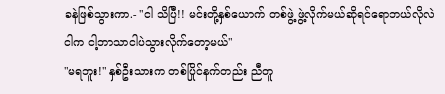ခနဲဖြစ်သွားကာ.- "ငါ သိပြီ!! မင်းတို့နှစ်ယောက် တစ်ဖွဲ့ ဖွဲ့လိုက်မယ်ဆိုရင်ရောဘယ်လိုလဲ ငါက ငါ့ဘာသာငါပဲသွားလိုက်တော့မယ်"
"မရဘူး!" နှစ်ဦးသားက တစ်ပြိုင်နက်တည်း ညီတူ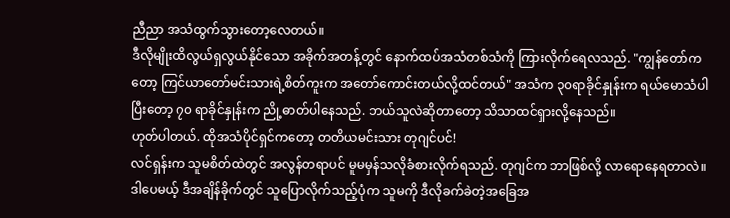ညီညာ အသံထွက်သွားတော့လေတယ်။
ဒီလိုမျိုးထိလွယ်ရှလွယ်နိုင်သော အခိုက်အတန့်တွင် နောက်ထပ်အသံတစ်သံကို ကြားလိုက်ရေလသည်. "ကျွန်တော်ကတော့ ကြင်ယာတော်မင်းသားရဲ့စိတ်ကူးက အတော်ကောင်းတယ်လို့ထင်တယ်" အသံက ၃၀ရာခိုင်နှုန်းက ရယ်မောသံပါပြီးတော့ ၇၀ ရာခိုင်နှုန်းက ညို့ဓာတ်ပါနေသည်. ဘယ်သူလဲဆိုတာတော့ သိသာထင်ရှားလို့နေသည်။
ဟုတ်ပါတယ်. ထိုအသံပိုင်ရှင်ကတော့ တတိယမင်းသား တုဂျင်ပင်!
လင်ရှန်းက သူမစိတ်ထဲတွင် အလွန်တရာပင် မူမမှန်သလိုခံစားလိုက်ရသည်. တုဂျင်က ဘာဖြစ်လို့ လာရောနေရတာလဲ။ ဒါပေမယ့် ဒီအချိန်ခိုက်တွင် သူပြောလိုက်သည့်ပုံက သူမကို ဒီလိုခက်ခဲတဲ့အခြေအ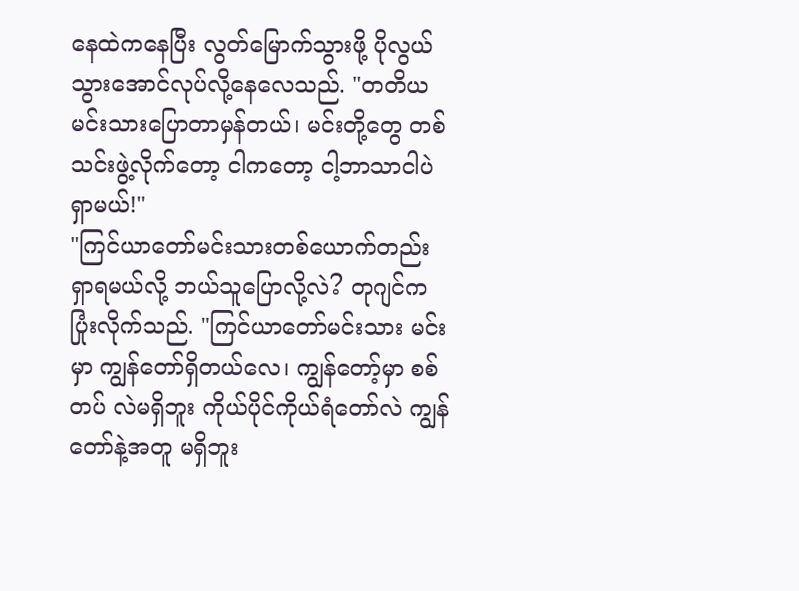နေထဲကနေပြီး လွတ်မြောက်သွားဖို့ ပိုလွယ်သွားအောင်လုပ်လို့နေလေသည်. "တတိယမင်းသားပြောတာမှန်တယ်၊ မင်းတို့တွေ တစ်သင်းဖွဲ့လိုက်တော့ ငါကတော့ ငါ့ဘာသာငါပဲ ရှာမယ်!"
"ကြင်ယာတော်မင်းသားတစ်ယောက်တည်း ရှာရမယ်လို့ ဘယ်သူပြောလို့လဲ? တုဂျင်က ပြုံးလိုက်သည်. "ကြင်ယာတော်မင်းသား မင်းမှာ ကျွန်တော်ရှိတယ်လေ၊ ကျွန်တော့်မှာ စစ်တပ် လဲမရှိဘူး ကိုယ်ပိုင်ကိုယ်ရံတော်လဲ ကျွန်တော်နဲ့အတူ မရှိဘူး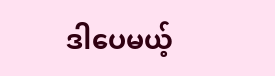ဒါပေမယ့်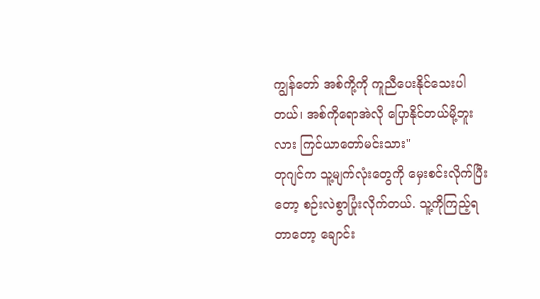ကျွန်တော် အစ်ကို့ကို ကူညီပေးနိုင်သေးပါတယ်၊ အစ်ကိုရောအဲလို ပြောနိုင်တယ်မို့ဘူးလား ကြင်ယာတော်မင်းသား"
တုဂျင်က သူ့မျက်လုံးတွေကို မှေးစင်းလိုက်ပြီးတော့ စဉ်းလဲစွာပြုံးလိုက်တယ်. သူ့ကိုကြည့်ရတာတော့ ချောင်း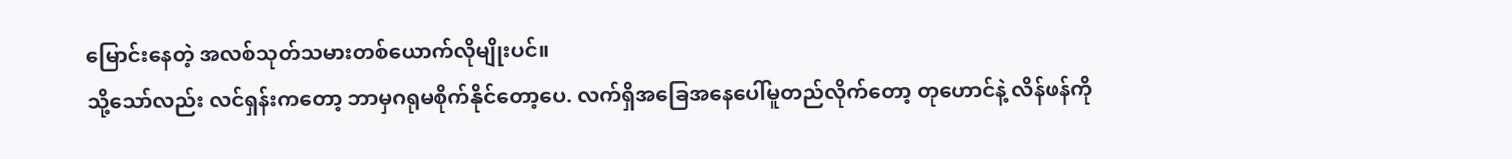မြောင်းနေတဲ့ အလစ်သုတ်သမားတစ်ယောက်လိုမျိုးပင်။
သို့သော်လည်း လင်ရှန်းကတော့ ဘာမှဂရုမစိုက်နိုင်တော့ပေ. လက်ရှိအခြေအနေပေါ်မူတည်လိုက်တော့ တုဟောင်နဲ့ လိန်ဖန်ကို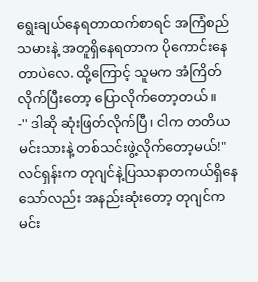ရွေးချယ်နေရတာထက်စာရင် အကြံစည်သမားနဲ့ အတူရှိနေရတာက ပိုကောင်းနေတာပဲလေ. ထို့ကြောင့် သူမက အံကြိတ်လိုက်ပြီးတော့ ပြောလိုက်တော့တယ်။
-'' ဒါဆို ဆုံးဖြတ်လိုက်ပြီ၊ ငါက တတိယမင်းသားနဲ့ တစ်သင်းဖွဲ့လိုက်တော့မယ်!"
လင်ရှန်းက တုဂျင်နဲ့ပြဿနာတကယ်ရှိနေသော်လည်း အနည်းဆုံးတော့ တုဂျင်က မင်း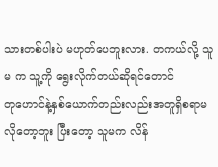သားတစ်ပါးပဲ မဟုတ်ပေဘူးလား. တကယ်လို့ သူမ က သူ့ကို ရွေးလိုက်တယ်ဆိုရင်တောင်
တုဟောင်နဲ့နှစ်ယောက်တည်းလည်းအတူရှိစရာမလိုတော့ဘူး ပြီးတော့ သူမက လိန်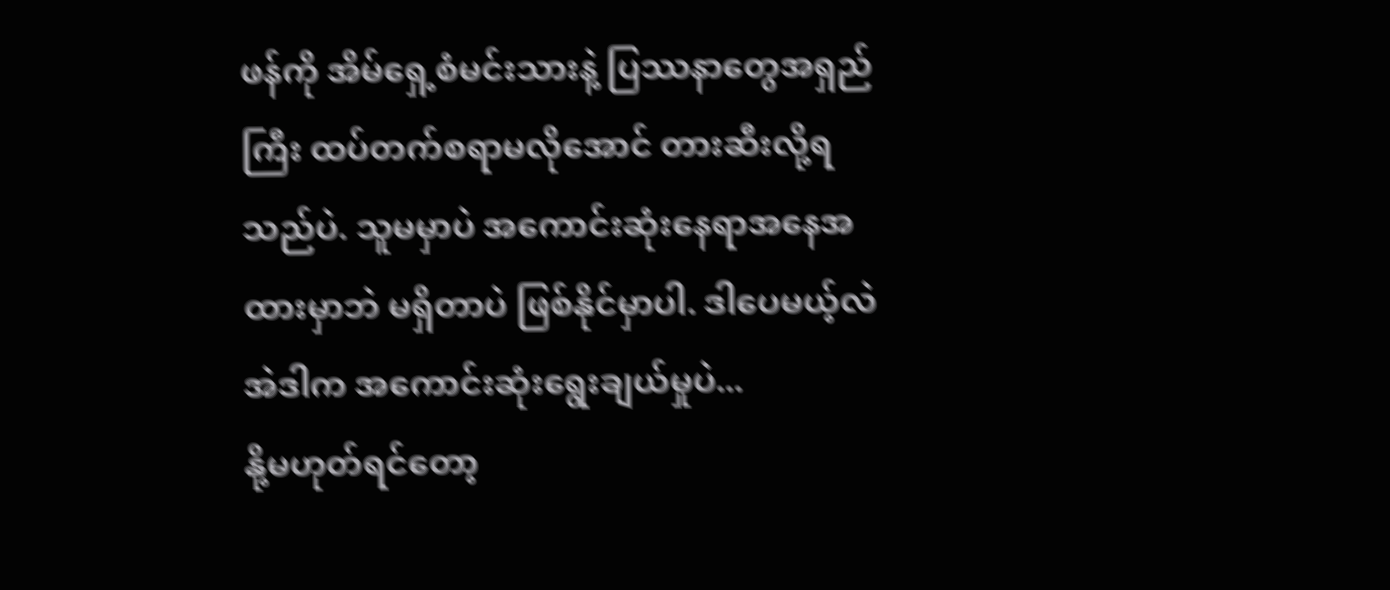ဖန်ကို အိမ်ရှေ့စံမင်းသားနဲ့ ပြဿနာတွေအရှည်ကြီး ထပ်တက်စရာမလိုအောင် တားဆီးလို့ရသည်ပဲ. သူမမှာပဲ အကောင်းဆုံးနေရာအနေအထားမှာဘဲ မရှိတာပဲ ဖြစ်နိုင်မှာပါ. ဒါပေမယ့်လဲ အဲဒါက အကောင်းဆုံးရွေးချယ်မှုပဲ...
နို့မဟုတ်ရင်တော့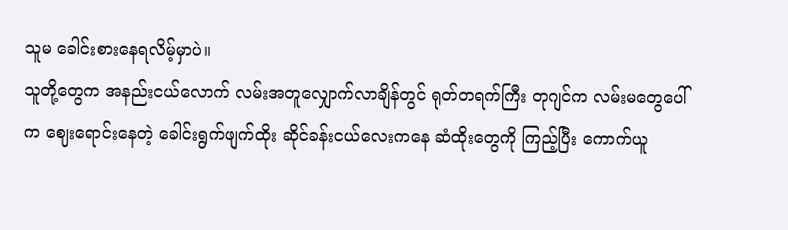သူမ ခေါင်းစားနေရလိမ့်မှာပဲ။
သူတို့တွေက အနည်းငယ်လောက် လမ်းအတူလျှောက်လာချိန်တွင် ရုတ်တရက်ကြီး တုဂျင်က လမ်းမတွေပေါ်က ဈေးရောင်းနေတဲ့ ခေါင်းရွက်ဖျက်ထိုး ဆိုင်ခန်းငယ်လေးကနေ ဆံထိုးတွေကို ကြည့်ပြီး ကောက်ယူ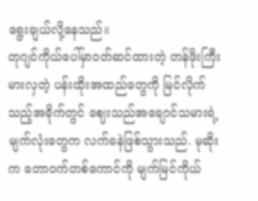ရွေးချယ်လို့နေသည်။
တုဂျင်ကိုယ်ပေါ်မှာဝတ်ဆင်ထားတဲ့ တန်ဖိုးကြီးမားလှတဲ့ ပန်းထိုးအထည်တွေကို မြင်လိုက်သည့်အခိုက်တွင် ဈေးသည်အချောင်သမားရဲ့မျက်လုံးတွေက လက်ခနဲဖြစ်သွားသည်. မုဆိုးက တောဝက်တစ်ကောင်ကို မျက်မြင်ကိုယ်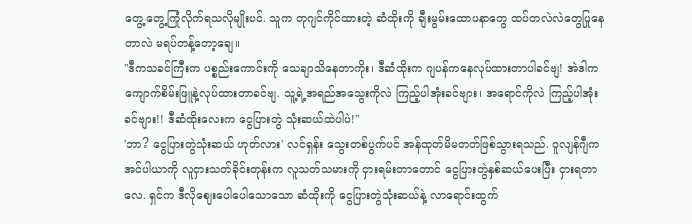တွေ့ တွေ့ကြုံလိုက်ရသလိုမျိုးပင်. သူက တုဂျင်ကိုင်ထားတဲ့ ဆံထိုးကို ချီးမွမ်းထောပနာတွေ ထပ်တလဲလဲတွေပြုနေတာလဲ မရပ်တန့်တော့ချေ။
"ဒီကသခင်ကြီးက ပစ္စည်းကောင်းကို သေချာသိနေတာကိုး၊ ဒီဆံထိုးက ဂျပန်ကနေလုပ်ထားတာပါခင်ဗျ! အဲဒါက ကျောက်စိမ်းဖြူနဲ့လုပ်ထားတာခင်ဗျ. သူ့ရဲ့အရည်အသွေးကိုလဲ ကြည့်ပါအုံးခင်ဗျား၊ အရောင်ကိုလဲ ကြည့်ပါအုံးခင်ဗျား!! ဒီဆံထိုးလေးက ငွေပြားတွဲ သုံးဆယ်ထဲပါပဲ!"
'ဘာ? ငွေပြားတွဲသုံးဆယ် ဟုတ်လား' လင်ရှန်း သွေးတစ်ပွက်ပင် အန်ထုတ်မိမတတ်ဖြစ်သွားရသည်. ဝူလျန်ဂျီကအင်ပါယာကို လူငှားသတ်ခိုင်းတုန်းက လူသတ်သမားကို ငှားရမ်းတာတောင် ငွေပြားတွဲနှစ်ဆယ်ပေးပြီး ငှားရတာလေ. ရှင်က ဒီလိုဈေးပေါပေါသောသော ဆံထိုးကို ငွေပြားတွဲသုံးဆယ်နဲ့ လာရောင်းထွက်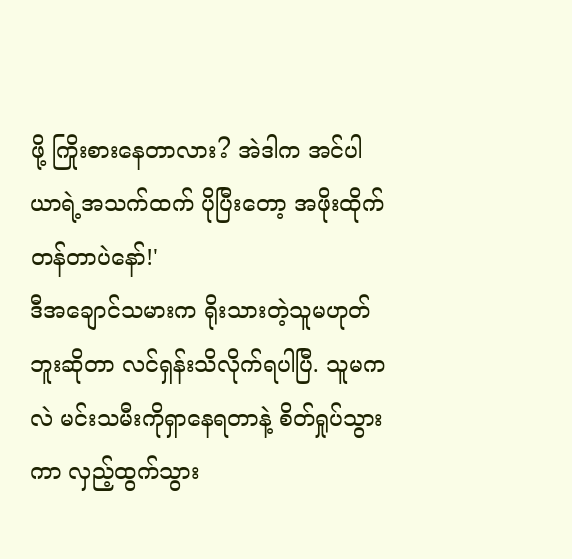ဖို့ ကြိုးစားနေတာလား? အဲဒါက အင်ပါယာရဲ့အသက်ထက် ပိုပြီးတော့ အဖိုးထိုက်တန်တာပဲနော်!'
ဒီအချောင်သမားက ရိုးသားတဲ့သူမဟုတ်ဘူးဆိုတာ လင်ရှန်းသိလိုက်ရပါပြီ. သူမကလဲ မင်းသမီးကိုရှာနေရတာနဲ့ စိတ်ရှုပ်သွားကာ လှည့်ထွက်သွား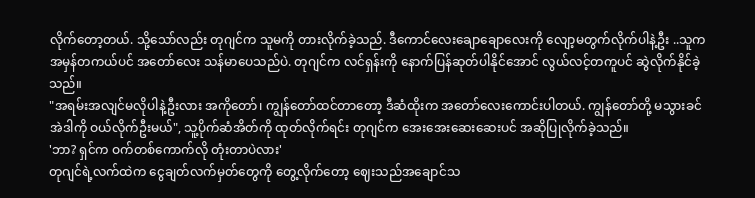လိုက်တော့တယ်. သို့သော်လည်း တုဂျင်က သူမကို တားလိုက်ခဲ့သည်. ဒီကောင်လေးချောချောလေးကို လျော့မတွက်လိုက်ပါနဲ့ဦး ..သူက အမှန်တကယ်ပင် အတော်လေး သန်မာပေသည်ပဲ. တုဂျင်က လင်ရှန်းကို နောက်ပြန်ဆုတ်ပါနိုင်အောင် လွယ်လင့်တကူပင် ဆွဲလိုက်နိုင်ခဲ့သည်။
"အရမ်းအလျင်မလိုပါနဲ့ဦးလား အကိုတော်၊ ကျွန်တော်ထင်တာတော့ ဒီဆံထိုးက အတော်လေးကောင်းပါတယ်. ကျွန်တော်တို့ မသွားခင် အဲဒါကို ဝယ်လိုက်ဦးမယ်", သူ့ပိုက်ဆံအိတ်ကို ထုတ်လိုက်ရင်း တုဂျင်က အေးအေးဆေးဆေးပင် အဆိုပြုလိုက်ခဲ့သည်။
'ဘာ? ရှင်က ဝက်တစ်ကောက်လို တုံးတာပဲလား'
တုဂျင်ရဲ့လက်ထဲက ငွေချတ်လက်မှတ်တွေကို တွေ့လိုက်တော့ ဈေးသည်အချောင်သ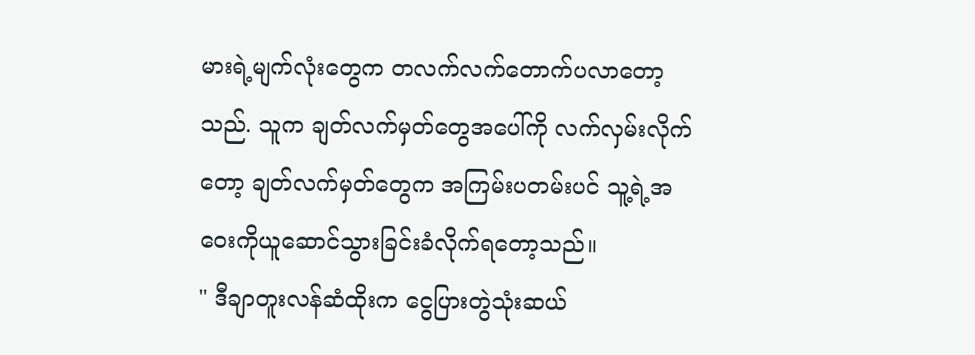မားရဲ့မျက်လုံးတွေက တလက်လက်တောက်ပလာတော့သည်. သူက ချတ်လက်မှတ်တွေအပေါ်ကို လက်လှမ်းလိုက်တော့ ချတ်လက်မှတ်တွေက အကြမ်းပတမ်းပင် သူ့ရဲ့အဝေးကိုယူဆောင်သွားခြင်းခံလိုက်ရတော့သည်။
" ဒီချာတူးလန်ဆံထိုးက ငွေပြားတွဲသုံးဆယ်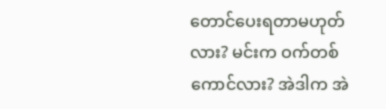တောင်ပေးရတာမဟုတ်လား? မင်းက ဝက်တစ်ကောင်လား? အဲဒါက အဲ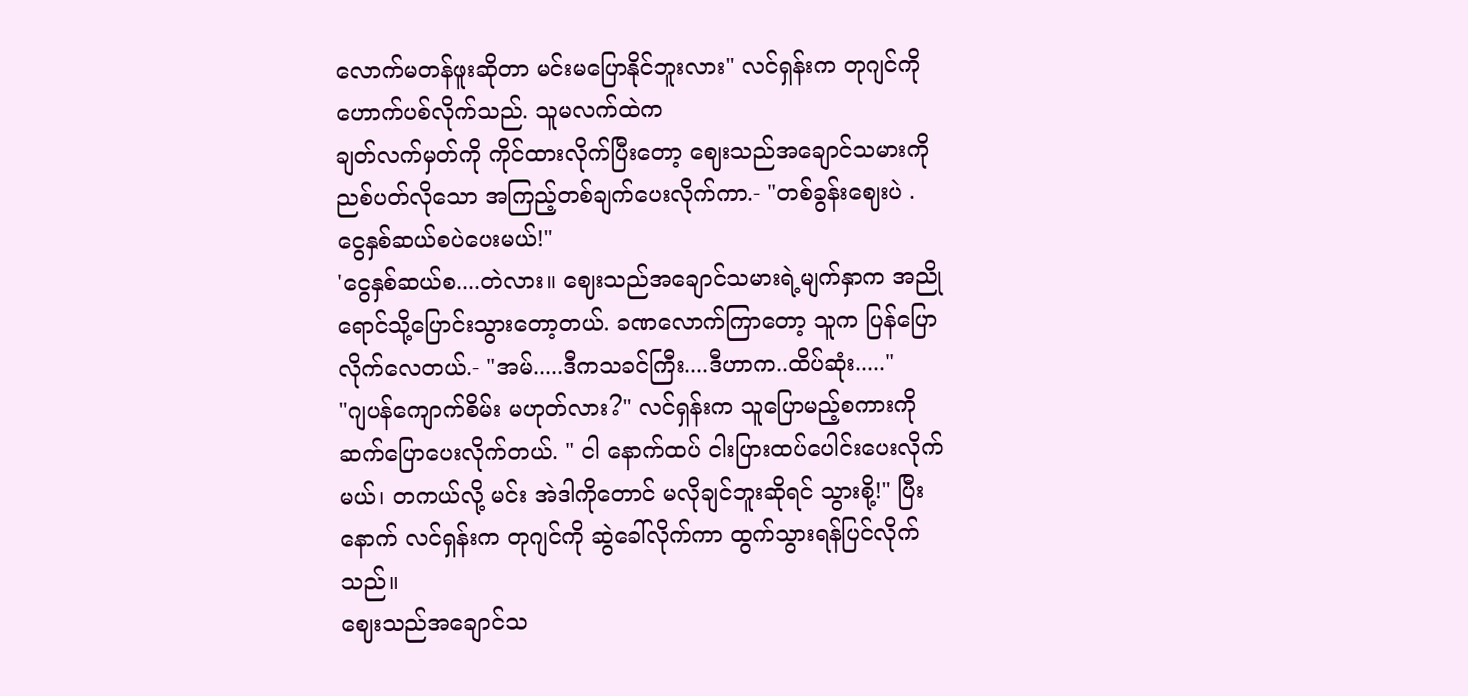လောက်မတန်ဖူးဆိုတာ မင်းမပြောနိုင်ဘူးလား" လင်ရှန်းက တုဂျင်ကို ဟောက်ပစ်လိုက်သည်. သူမလက်ထဲက
ချတ်လက်မှတ်ကို ကိုင်ထားလိုက်ပြီးတော့ ဈေးသည်အချောင်သမားကို ညစ်ပတ်လိုသော အကြည့်တစ်ချက်ပေးလိုက်ကာ.- "တစ်ခွန်းဈေးပဲ . ငွေနှစ်ဆယ်စပဲပေးမယ်!"
'ငွေနှစ်ဆယ်စ....တဲလား။ ဈေးသည်အချောင်သမားရဲ့မျက်နှာက အညိုရောင်သို့ပြောင်းသွားတော့တယ်. ခဏလောက်ကြာတော့ သူက ပြန်ပြောလိုက်လေတယ်.- "အမ်.....ဒီကသခင်ကြီး....ဒီဟာက..ထိပ်ဆုံး....."
"ဂျပန်ကျောက်စိမ်း မဟုတ်လား?" လင်ရှန်းက သူပြောမည့်စကားကို ဆက်ပြောပေးလိုက်တယ်. " ငါ နောက်ထပ် ငါးပြားထပ်ပေါင်းပေးလိုက်မယ်၊ တကယ်လို့ မင်း အဲဒါကိုတောင် မလိုချင်ဘူးဆိုရင် သွားစို့!" ပြီးနောက် လင်ရှန်းက တုဂျင်ကို ဆွဲခေါ်လိုက်ကာ ထွက်သွားရန်ပြင်လိုက်သည်။
ဈေးသည်အချောင်သ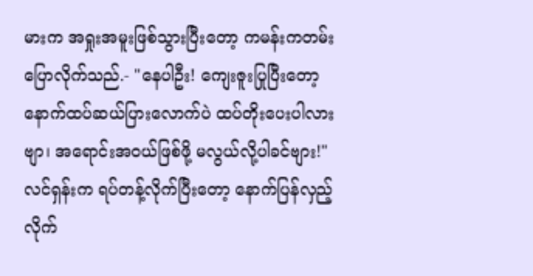မားက အရှုးအမူးဖြစ်သွားပြီးတော့ ကမန်းကတမ်းပြောလိုက်သည်.- "နေပါဦး! ကျေးဇူးပြုပြီးတော့ နောက်ထပ်ဆယ်ပြားလောက်ပဲ ထပ်တိုးပေးပါလားဗျာ၊ အရောင်းအဝယ်ဖြစ်ဖို့ မလွယ်လို့ပါခင်ဗျား!"
လင်ရှန်းက ရပ်တန့်လိုက်ပြီးတော့ နောက်ပြန်လှည့်လိုက်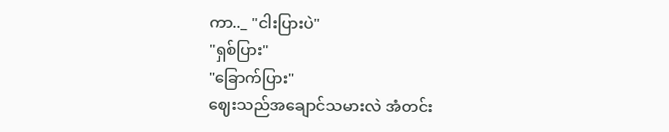ကာ.._ "ငါးပြားပဲ"
"ရှစ်ပြား"
"ခြောက်ပြား"
ဈေးသည်အချောင်သမားလဲ အံတင်း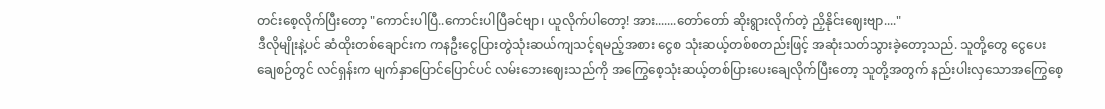တင်းစေ့လိုက်ပြီးတော့ "ကောင်းပါပြီ..ကောင်းပါပြီခင်ဗျာ၊ ယူလိုက်ပါတော့! အား.......တော်တော် ဆိုးရွားလိုက်တဲ့ ညှိနိုင်းဈေးဗျာ...."
ဒီလိုမျိုးနဲ့ပင် ဆံထိုးတစ်ချောင်းက ကနဦးငွေပြားတွဲသုံးဆယ်ကျသင့်ရမည့်အစား ငွေစ သုံးဆယ့်တစ်စတည်းဖြင့် အဆုံးသတ်သွားခဲ့တော့သည်. သူတို့တွေ ငွေပေးချေစဉ်တွင် လင်ရှန်းက မျက်နှာပြောင်ပြောင်ပင် လမ်းဘေးဈေးသည်ကို အကြွေစေ့သုံးဆယ့်တစ်ပြားပေးချေလိုက်ပြီးတော့ သူတို့အတွက် နည်းပါးလှသောအကြွေစေ့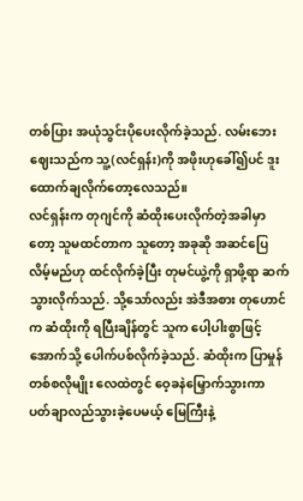တစ်ပြား အယုံသွင်းပိုပေးလိုက်ခဲ့သည်. လမ်းဘေးဈေးသည်က သူ့(လင်ရှန်း)ကို အဖိုးဟုခေါ်၍ပင် ဒူးထောက်ချလိုက်တော့လေသည်။
လင်ရှန်းက တုဂျင်ကို ဆံထိုးပေးလိုက်တဲ့အခါမှာတော့ သူမထင်တာက သူတော့ အခုဆို အဆင်ပြေလိမ့်မည်ဟု ထင်လိုက်ခဲ့ပြီး တုမင်ယွဲ့ကို ရှာဖို့ရာ ဆက်သွားလိုက်သည်. သို့သော်လည်း အဲဒီအစား တုဟောင်က ဆံထိုးကို ရပြီးချိန်တွင် သူက ပေါ့ပါးစွာဖြင့် အောက်သို့ ပေါက်ပစ်လိုက်ခဲ့သည်. ဆံထိုးက ပြာမှုန်တစ်စလိုမျိုး လေထဲတွင် ဝေ့ခနဲမြှောက်သွားကာ ပတ်ချာလည်သွားခဲ့ပေမယ့် မြေကြီးနဲ့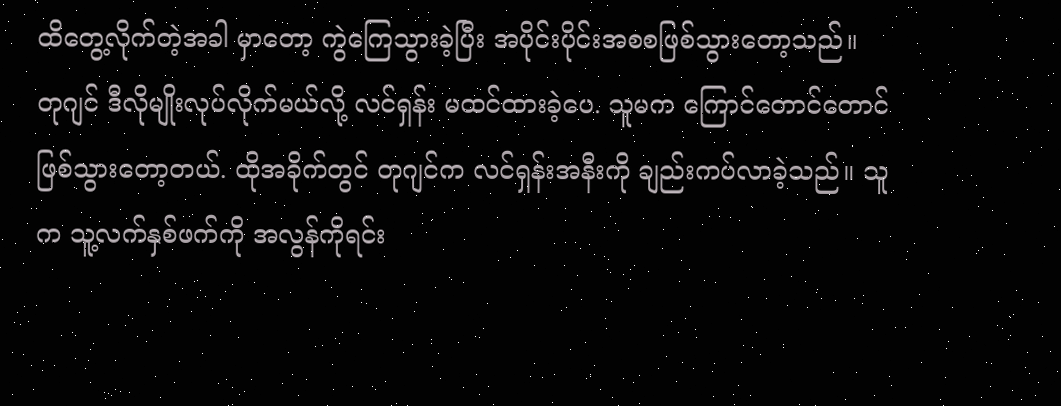ထိတွေ့လိုက်တဲ့အခါ မှာတော့ ကွဲကြေသွားခဲ့ပြီး အပိုင်းပိုင်းအစစဖြစ်သွားတော့သည်။
တုဂျင် ဒီလိုမျိုးလုပ်လိုက်မယ်လို့ လင်ရှန်း မထင်ထားခဲ့ပေ. သူမက ကြောင်တောင်တောင်ဖြစ်သွားတော့တယ်. ထိုအခိုက်တွင် တုဂျင်က လင်ရှန်းအနီးကို ချည်းကပ်လာခဲ့သည်။ သူက သူ့လက်နှစ်ဖက်ကို အလွန်ကိုရင်း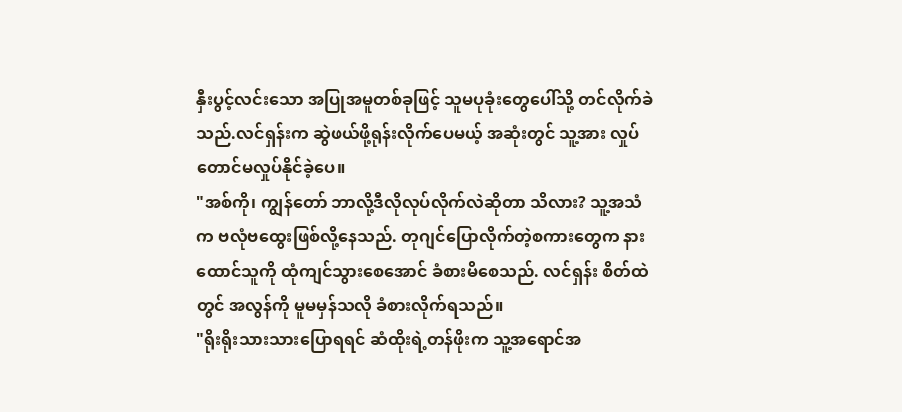နှီးပွင့်လင်းသော အပြုအမူတစ်ခုဖြင့် သူမပုခုံးတွေပေါ်သို့ တင်လိုက်ခဲသည်.လင်ရှန်းက ဆွဲဖယ်ဖို့ရုန်းလိုက်ပေမယ့် အဆုံးတွင် သူ့အား လှုပ်တောင်မလှုပ်နိုင်ခဲ့ပေ။
"အစ်ကို၊ ကျွန်တော် ဘာလို့ဒီလိုလုပ်လိုက်လဲဆိုတာ သိလား? သူ့အသံက ဗလုံဗထွေးဖြစ်လို့နေသည်. တုဂျင်ပြောလိုက်တဲ့စကားတွေက နားထောင်သူကို ထုံကျင်သွားစေအောင် ခံစားမိစေသည်. လင်ရှန်း စိတ်ထဲတွင် အလွန်ကို မူမမှန်သလို ခံစားလိုက်ရသည်။
"ရိုးရိုးသားသားပြောရရင် ဆံထိုးရဲ့တန်ဖိုးက သူ့အရောင်အ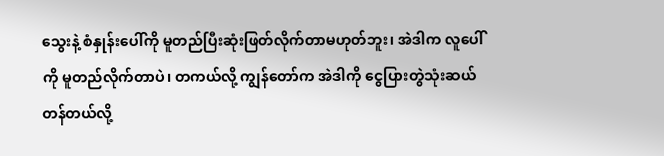သွေးနဲ့ စံနှုန်းပေါ်ကို မူတည်ပြီးဆုံးဖြတ်လိုက်တာမဟုတ်ဘူး၊ အဲဒါက လူပေါ်ကို မူတည်လိုက်တာပဲ၊ တကယ်လို့ ကျွန်တော်က အဲဒါကို ငွေပြားတွဲသုံးဆယ်တန်တယ်လို့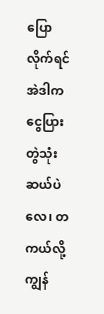ပြောလိုက်ရင် အဲဒါက ငွေပြားတွဲသုံးဆယ်ပဲလေ၊ တကယ်လို့ ကျွန်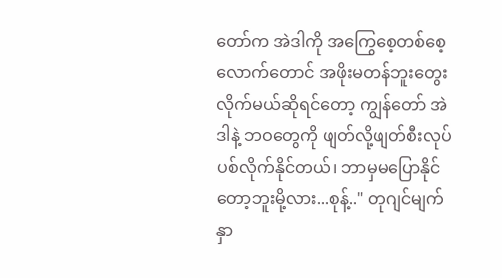တော်က အဲဒါကို အကြွေစေ့တစ်စေ့လောက်တောင် အဖိုးမတန်ဘူးတွေးလိုက်မယ်ဆိုရင်တော့ ကျွန်တော် အဲဒါနဲ့ ဘဝတွေကို ဖျတ်လို့ဖျတ်စီးလုပ်ပစ်လိုက်နိုင်တယ်၊ ဘာမှမပြောနိုင်တော့ဘူးမို့လား...စုန့်.." တုဂျင်မျက်နှာ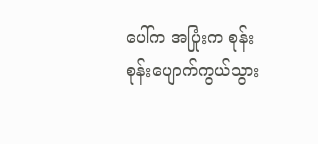ပေါ်က အပြုံးက စုန်းစုန်းပျောက်ကွယ်သွား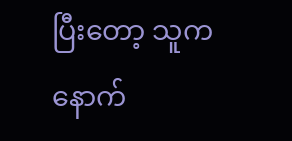ပြီးတော့ သူက နောက်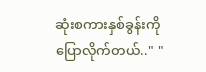ဆုံးစကားနှစ်ခွန်းကို ပြောလိုက်တယ်.." "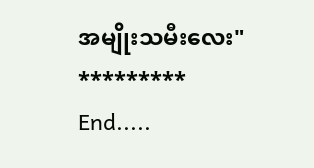အမျိုးသမီးလေး"
*********
End.....